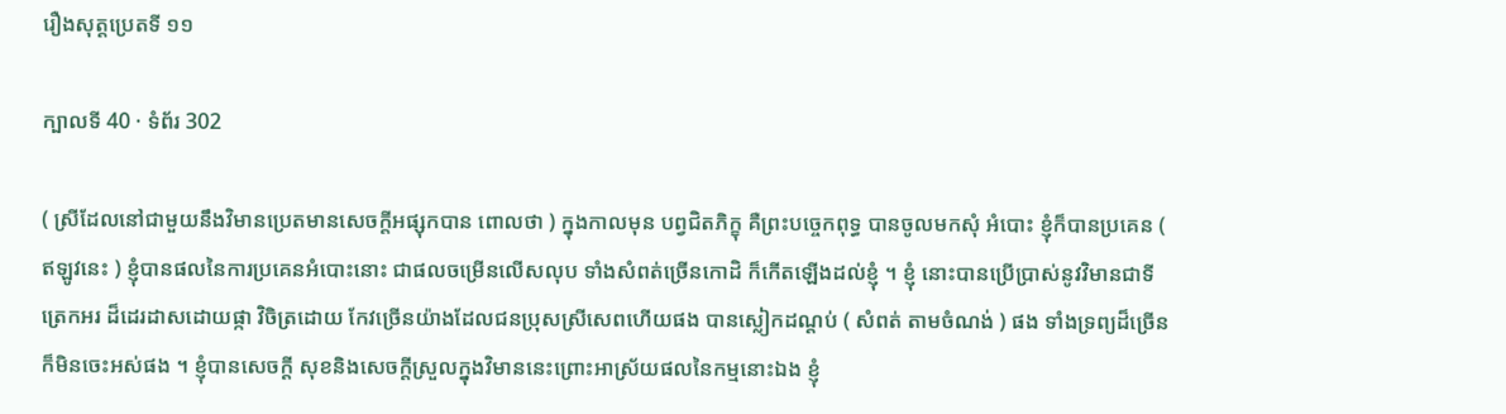រឿងសុត្តប្រេតទី ១១

ក្បាលទី 40 · ទំព័រ 302

( ស្រីដែលនៅជាមួយនឹងវិមានប្រេតមានសេចក្តីអផ្សុកបាន ពោលថា ) ក្នុងកាលមុន បព្វជិតភិក្ខុ គឺព្រះបច្ចេកពុទ្ធ បានចូលមកសុំ អំបោះ ខ្ញុំក៏បានប្រគេន ( ឥឡូវនេះ ) ខ្ញុំបានផលនៃការប្រគេនអំបោះនោះ ជាផលចម្រើនលើសលុប ទាំងសំពត់ច្រើនកោដិ ក៏កើតឡើងដល់ខ្ញុំ ។ ខ្ញុំ នោះបានប្រើប្រាស់នូវវិមានជាទីត្រេកអរ ដ៏ដេរដាសដោយផ្កា វិចិត្រដោយ កែវច្រើនយ៉ាងដែលជនប្រុសស្រីសេពហើយផង បានស្លៀកដណ្តប់ ( សំពត់ តាមចំណង់ ) ផង ទាំងទ្រព្យដ៏ច្រើន ក៏មិនចេះអស់ផង ។ ខ្ញុំបានសេចក្តី សុខនិងសេចក្តីស្រួលក្នុងវិមាននេះព្រោះអាស្រ័យផលនៃកម្មនោះឯង ខ្ញុំ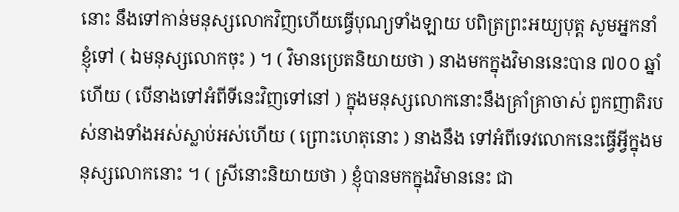នោះ នឹងទៅកាន់មនុស្សលោកវិញហើយធ្វើបុណ្យទាំងឡាយ បពិត្រព្រះអយ្យបុត្ត សូមអ្នកនាំខ្ញុំទៅ ( ឯមនុស្សលោកចុះ ) ។ ( វិមានប្រេតនិយាយថា ) នាងមកក្នុងវិមាននេះបាន ៧០០ ឆ្នាំហើយ ( បើនាងទៅអំពីទីនេះវិញទៅនៅ ) ក្នុងមនុស្សលោកនោះនឹងគ្រាំគ្រាចាស់ ពួកញាតិរបស់នាងទាំងអស់ស្លាប់អស់ហើយ ( ព្រោះហេតុនោះ ) នាងនឹង ទៅអំពីទេវលោកនេះធ្វើអ្វីក្នុងមនុស្សលោកនោះ ។ ( ស្រីនោះនិយាយថា ) ខ្ញុំបានមកក្នុងវិមាននេះ ជា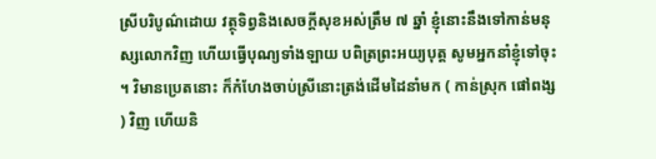ស្រីបរិបូណ៌ដោយ វត្ថុទិព្វនិងសេចក្តីសុខអស់ត្រឹម ៧ ឆ្នាំ ខ្ញុំនោះនឹងទៅកាន់មនុស្សលោកវិញ ហើយធ្វើបុណ្យទាំងឡាយ បពិត្រព្រះអយ្យបុត្ត សូមអ្នកនាំខ្ញុំទៅចុះ ។ វិមានប្រេតនោះ ក៏កំហែងចាប់ស្រីនោះត្រង់ដើមដៃនាំមក ( កាន់ស្រុក ផៅពង្ស ) វិញ ហើយនិ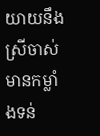យាយនឹងស្រីចាស់មានកម្លាំងទន់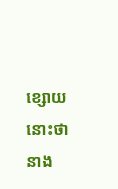ខ្សោយនោះថា នាង